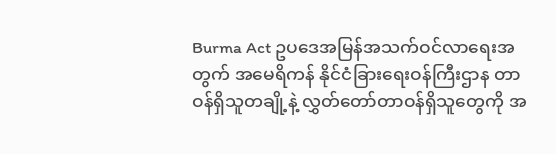Burma Act ဥပဒေအမြန်အသက်ဝင်လာရေးအတွက် အမေရိကန် နိုင်ငံခြားရေးဝန်ကြီးဌာန တာဝန်ရှိသူတချို့နဲ့ လွှတ်တော်တာဝန်ရှိသူတွေကို အ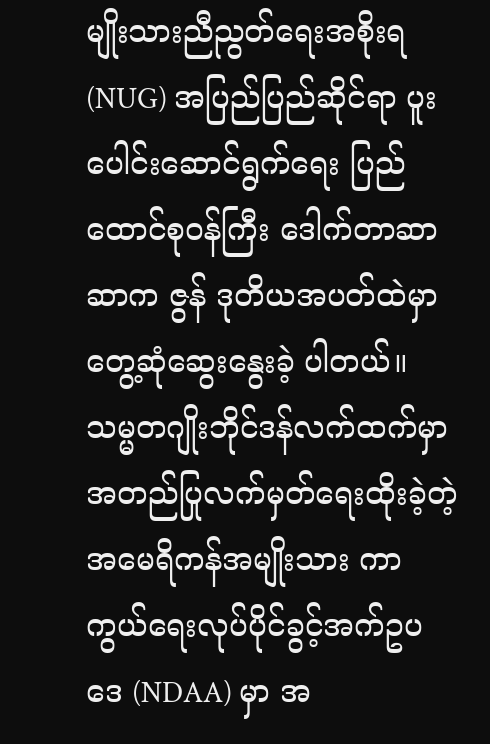မျိုးသားညီညွတ်ရေးအစိုးရ (NUG) အပြည်ပြည်ဆိုင်ရာ ပူးပေါင်းဆောင်ရွက်ရေး ပြည်ထောင်စုဝန်ကြီး ဒေါက်တာဆာဆာက ဇွန် ဒုတိယအပတ်ထဲမှာ တွေ့ဆုံဆွေးနွေးခဲ့ ပါတယ်။
သမ္မတဂျိုးဘိုင်ဒန်လက်ထက်မှာ အတည်ပြုလက်မှတ်ရေးထိုးခဲ့တဲ့ အမေရိကန်အမျိုးသား ကာကွယ်ရေးလုပ်ပိုင်ခွင့်အက်ဥပဒေ (NDAA) မှာ အ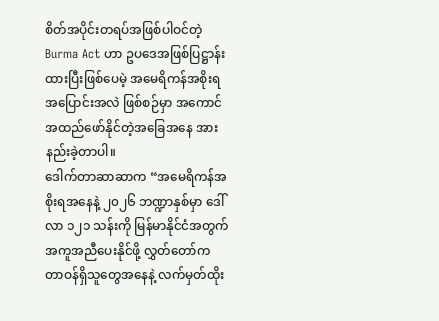စိတ်အပိုင်းတရပ်အဖြစ်ပါဝင်တဲ့ Burma Act ဟာ ဥပဒေအဖြစ်ပြဋ္ဌာန်းထားပြီးဖြစ်ပေမဲ့ အမေရိကန်အစိုးရအပြောင်းအလဲ ဖြစ်စဉ်မှာ အကောင်အထည်ဖော်နိုင်တဲ့အခြေအနေ အားနည်းခဲ့တာပါ။
ဒေါက်တာဆာဆာက “အမေရိကန်အစိုးရအနေနဲ့ ၂၀၂၆ ဘဏ္ဍာနှစ်မှာ ဒေါ်လာ ၁၂၁ သန်းကို မြန်မာနိုင်ငံအတွက် အကူအညီပေးနိုင်ဖို့ လွှတ်တော်က တာဝန်ရှိသူတွေအနေနဲ့ လက်မှတ်ထိုး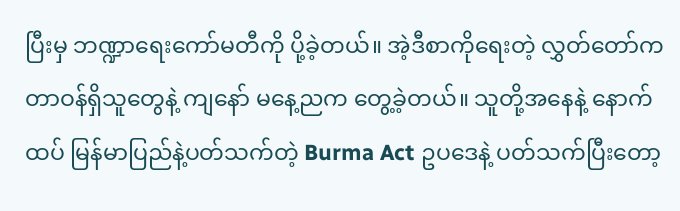ပြီးမှ ဘဏ္ဍာရေးကော်မတီကို ပို့ခဲ့တယ်။ အဲ့ဒီစာကိုရေးတဲ့ လွှတ်တော်က တာဝန်ရှိသူတွေနဲ့ ကျနော် မနေ့ညက တွေ့ခဲ့တယ်။ သူတို့အနေနဲ့ နောက်ထပ် မြန်မာပြည်နဲ့ပတ်သက်တဲ့ Burma Act ဥပဒေနဲ့ ပတ်သက်ပြီးတော့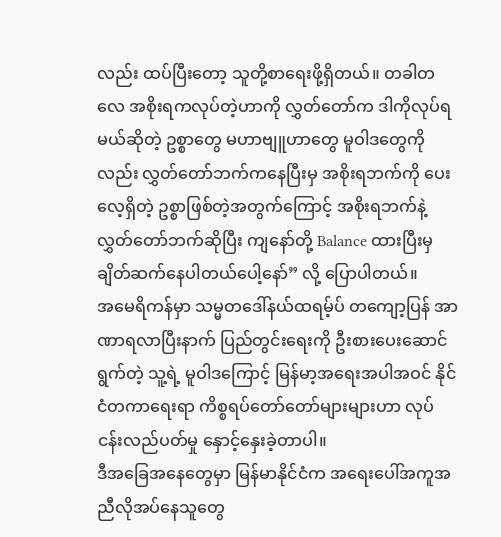လည်း ထပ်ပြီးတော့ သူတို့စာရေးဖို့ရှိတယ်။ တခါတလေ အစိုးရကလုပ်တဲ့ဟာကို လွှတ်တော်က ဒါကိုလုပ်ရမယ်ဆိုတဲ့ ဥစ္စာတွေ မဟာဗျူဟာတွေ မူဝါဒတွေကိုလည်း လွှတ်တော်ဘက်ကနေပြီးမှ အစိုးရဘက်ကို ပေးလေ့ရှိတဲ့ ဥစ္စာဖြစ်တဲ့အတွက်ကြောင့် အစိုးရဘက်နဲ့ လွှတ်တော်ဘက်ဆိုပြီး ကျနော်တို့ Balance ထားပြီးမှ ချိတ်ဆက်နေပါတယ်ပေါ့နော်” လို့ ပြောပါတယ်။
အမေရိကန်မှာ သမ္မတဒေါ်နယ်ထရမ့်ပ် တကျော့ပြန် အာဏာရလာပြီးနာက် ပြည်တွင်းရေးကို ဦးစားပေးဆောင်ရွက်တဲ့ သူ့ရဲ့ မူဝါဒကြောင့် မြန်မာ့အရေးအပါအဝင် နိုင်ငံတကာရေးရာ ကိစ္စရပ်တော်တော်များများဟာ လုပ်ငန်းလည်ပတ်မှု နှောင့်နှေးခဲ့တာပါ။
ဒီအခြေအနေတွေမှာ မြန်မာနိုင်ငံက အရေးပေါ်အကူအညီလိုအပ်နေသူတွေ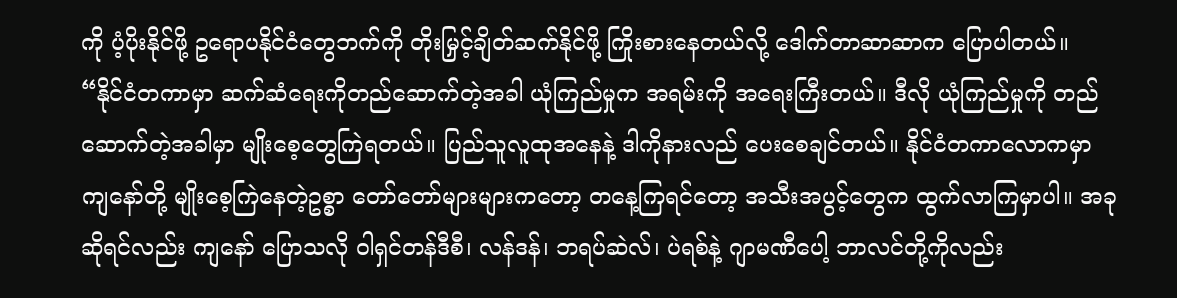ကို ပံ့ပိုးနိုင်ဖို့ ဥရောပနိုင်ငံတွေဘက်ကို တိုးမြှင့်ချိတ်ဆက်နိုင်ဖို့ ကြိုးစားနေတယ်လို့ ဒေါက်တာဆာဆာက ပြောပါတယ်။
“နိုင်ငံတကာမှာ ဆက်ဆံရေးကိုတည်ဆောက်တဲ့အခါ ယုံကြည်မှုက အရမ်းကို အရေးကြီးတယ်။ ဒီလို ယုံကြည်မှုကို တည်ဆောက်တဲ့အခါမှာ မျိုးစေ့တွေကြဲရတယ်။ ပြည်သူလူထုအနေနဲ့ ဒါကိုနားလည် ပေးစေချင်တယ်။ နိုင်ငံတကာလောကမှာ ကျနော်တို့ မျိုးစေ့ကြဲနေတဲ့ဥစ္စာ တော်တော်များများကတော့ တနေ့ကြရင်တော့ အသီးအပွင့်တွေက ထွက်လာကြမှာပါ။ အခုဆိုရင်လည်း ကျနော် ပြောသလို ဝါရှင်တန်ဒီစီ၊ လန်ဒန်၊ ဘရပ်ဆဲလ်၊ ပဲရစ်နဲ့ ဂျာမဏီပေါ့ ဘာလင်တို့ကိုလည်း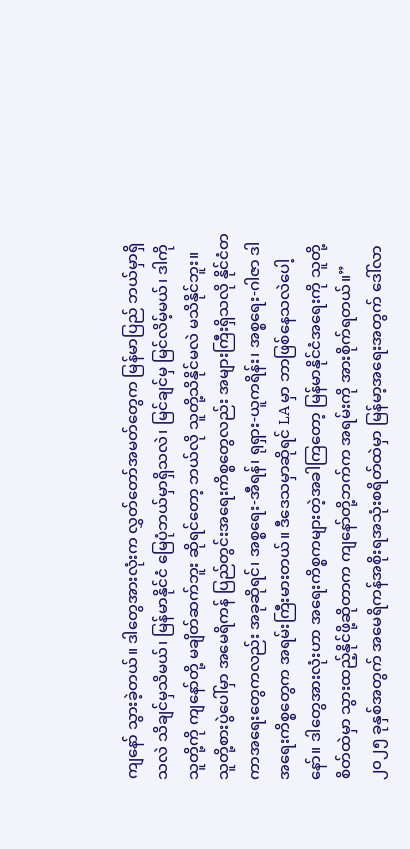ကျနော် သွားခဲ့တယ်။ ဒါတွေအားလုံးက လွှတ်တော်အမတ်တွေက မြန်မာပြည် ဘယ်မှာရှိသလဲ သိချင်မှသိမယ်၊ မြန်မာနိုင်ငံ မြေပုံဘယ်မှာရှိသလဲ၊ မြင်ချင်မှ မြင်လိမ့်မယ်၊ ဒါကို သူတို့ကို ကျနော်တို့ မချိတ်ဆက်ဘူး ဆိုရင်တော့ ဘယ်လို သူတို့သိနိုင်မလဲ မသိနိုင်ဘူး။ သူတို့စားပွဲပေါ်မှာ အမေရိကန် ပြည်တွင်းအရေးကိစ္စတွေလည်း အများကြီးရှိသလို နိုင်ငံတကာအရေးတွေကလည်း အခုဆိုရင်၊ အစ္စရေး-အီရန်၊ ရုရှား-ယူကရိန်း၊ အစ္စရေး-ဂါဇာ ဒါ အရေးကိစ္စတွေက အရမ်းကြီးမားတယ်။ ဒီဒေသမှာဆိုရင် LA မှာ ဘာဖြစ်နေသလဲပေါ့နော်။ ဒါတွေအားလုံးဟာ အရေးကိစ္စကများတဲ့အခါကြတော့ မြန်မာနိုင်ငံအရေးကို သူတို့စိတ်ထဲမှာ သွားထည့်နိုင်ဖို့ဆိုတာက ကျနော်တို့ဘက်က အရမ်းကို အားစိုက်ရတယ်။”
၂၀၂၅ ခုနှစ်အတွက် အမေရိကန်အစိုးရအသုံးစရိတ်ထဲမှာ မြန်မာ့အရေးအတွက် ဒေါ်လာ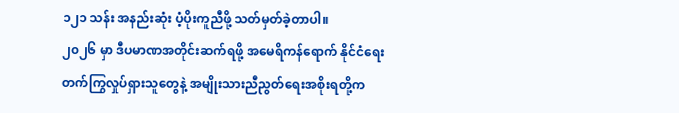၁၂၁ သန်း အနည်းဆုံး ပံ့ပိုးကူညီဖို့ သတ်မှတ်ခဲ့တာပါ။
၂၀၂၆ မှာ ဒီပမာဏအတိုင်းဆက်ရဖို့ အမေရိကန်ရောက် နိုင်ငံရေးတက်ကြွလှုပ်ရှားသူတွေနဲ့ အမျိုးသားညီညွတ်ရေးအစိုးရတို့က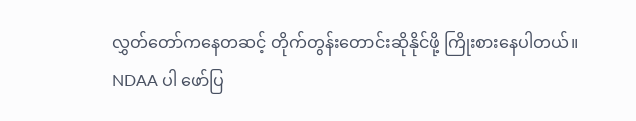လွှတ်တော်ကနေတဆင့် တိုက်တွန်းတောင်းဆိုနိုင်ဖို့ ကြိုးစားနေပါတယ်။
NDAA ပါ ဖော်ပြ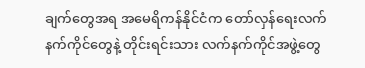ချက်တွေအရ အမေရိကန်နိုင်ငံက တော်လှန်ရေးလက်နက်ကိုင်တွေနဲ့ တိုင်းရင်းသား လက်နက်ကိုင်အဖွဲ့တွေ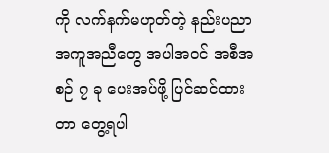ကို လက်နက်မဟုတ်တဲ့ နည်းပညာအကူအညီတွေ အပါအဝင် အစီအစဉ် ၇ ခု ပေးအပ်ဖို့ ပြင်ဆင်ထားတာ တွေ့ရပါ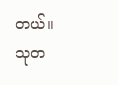တယ်။
သုတ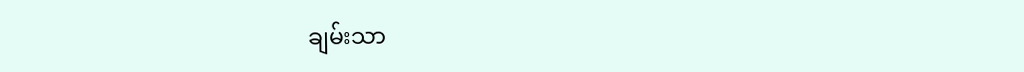ချမ်းသာ